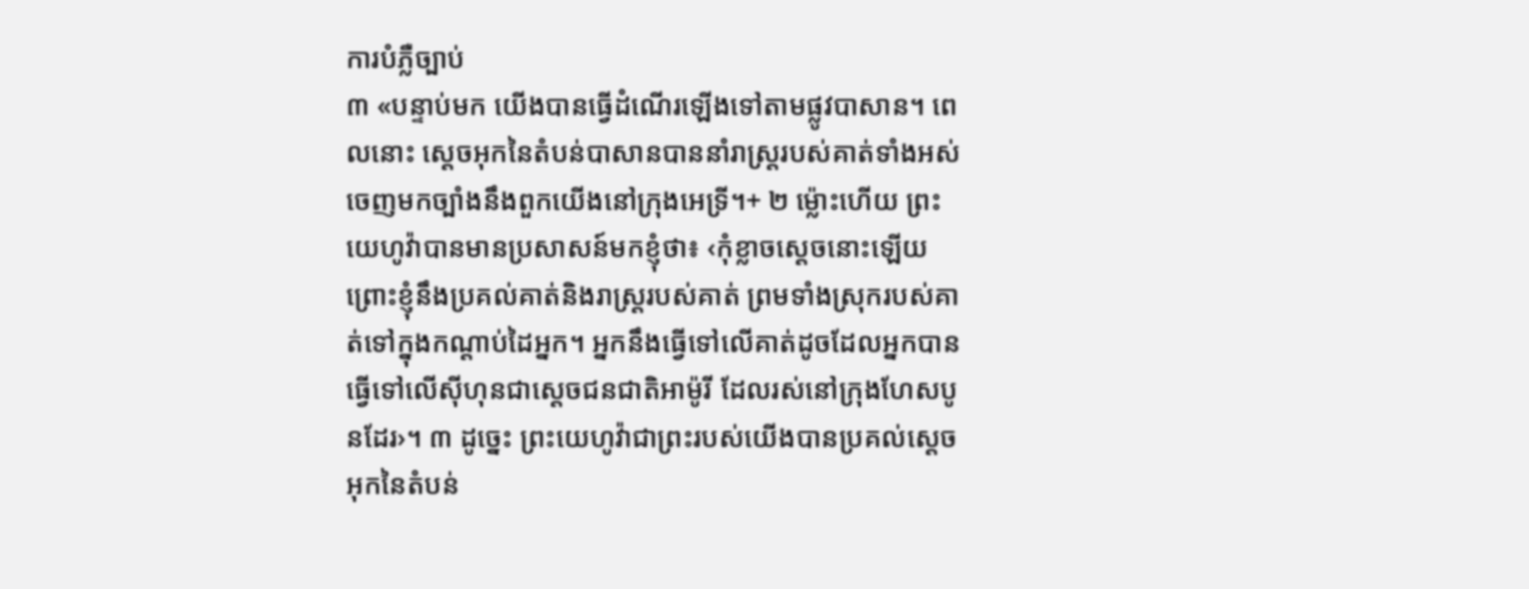ការបំភ្លឺច្បាប់
៣ «បន្ទាប់មក យើងបានធ្វើដំណើរឡើងទៅតាមផ្លូវបាសាន។ ពេលនោះ ស្ដេចអុកនៃតំបន់បាសានបាននាំរាស្ត្ររបស់គាត់ទាំងអស់ ចេញមកច្បាំងនឹងពួកយើងនៅក្រុងអេទ្រី។+ ២ ម្ល៉ោះហើយ ព្រះយេហូវ៉ាបានមានប្រសាសន៍មកខ្ញុំថា៖ ‹កុំខ្លាចស្ដេចនោះឡើយ ព្រោះខ្ញុំនឹងប្រគល់គាត់និងរាស្ត្ររបស់គាត់ ព្រមទាំងស្រុករបស់គាត់ទៅក្នុងកណ្ដាប់ដៃអ្នក។ អ្នកនឹងធ្វើទៅលើគាត់ដូចដែលអ្នកបានធ្វើទៅលើស៊ីហុនជាស្ដេចជនជាតិអាម៉ូរី ដែលរស់នៅក្រុងហែសបូនដែរ›។ ៣ ដូច្នេះ ព្រះយេហូវ៉ាជាព្រះរបស់យើងបានប្រគល់ស្ដេចអុកនៃតំបន់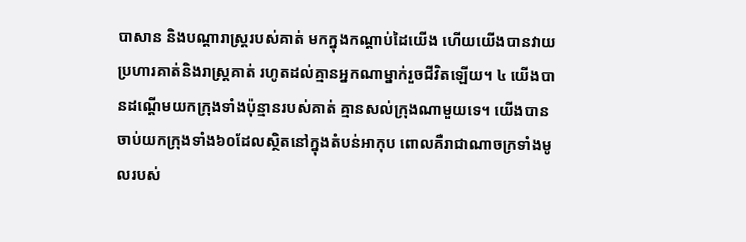បាសាន និងបណ្ដារាស្ត្ររបស់គាត់ មកក្នុងកណ្ដាប់ដៃយើង ហើយយើងបានវាយប្រហារគាត់និងរាស្ត្រគាត់ រហូតដល់គ្មានអ្នកណាម្នាក់រួចជីវិតឡើយ។ ៤ យើងបានដណ្ដើមយកក្រុងទាំងប៉ុន្មានរបស់គាត់ គ្មានសល់ក្រុងណាមួយទេ។ យើងបានចាប់យកក្រុងទាំង៦០ដែលស្ថិតនៅក្នុងតំបន់អាកុប ពោលគឺរាជាណាចក្រទាំងមូលរបស់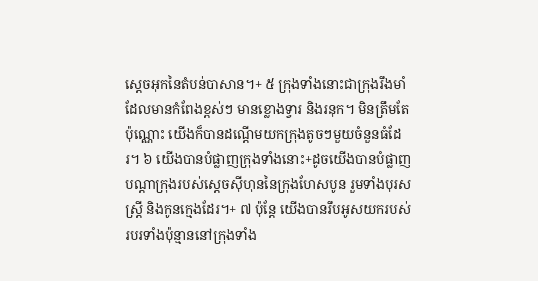ស្ដេចអុកនៃតំបន់បាសាន។+ ៥ ក្រុងទាំងនោះជាក្រុងរឹងមាំដែលមានកំពែងខ្ពស់ៗ មានខ្លោងទ្វារ និងរនុក។ មិនត្រឹមតែប៉ុណ្ណោះ យើងក៏បានដណ្ដើមយកក្រុងតូចៗមួយចំនួនធំដែរ។ ៦ យើងបានបំផ្លាញក្រុងទាំងនោះ+ដូចយើងបានបំផ្លាញបណ្ដាក្រុងរបស់ស្ដេចស៊ីហុននៃក្រុងហែសបូន រួមទាំងបុរស ស្ត្រី និងកូនក្មេងដែរ។+ ៧ ប៉ុន្តែ យើងបានរឹបអូសយករបស់របរទាំងប៉ុន្មាននៅក្រុងទាំង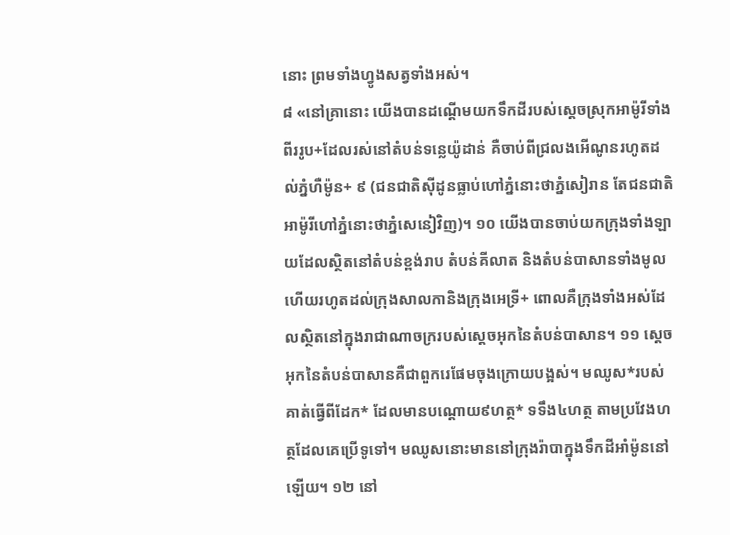នោះ ព្រមទាំងហ្វូងសត្វទាំងអស់។
៨ «នៅគ្រានោះ យើងបានដណ្ដើមយកទឹកដីរបស់ស្ដេចស្រុកអាម៉ូរីទាំងពីររូប+ដែលរស់នៅតំបន់ទន្លេយ៉ូដាន់ គឺចាប់ពីជ្រលងអើណូនរហូតដល់ភ្នំហឺម៉ូន+ ៩ (ជនជាតិស៊ីដូនធ្លាប់ហៅភ្នំនោះថាភ្នំសៀរាន តែជនជាតិអាម៉ូរីហៅភ្នំនោះថាភ្នំសេនៀវិញ)។ ១០ យើងបានចាប់យកក្រុងទាំងឡាយដែលស្ថិតនៅតំបន់ខ្ពង់រាប តំបន់គីលាត និងតំបន់បាសានទាំងមូល ហើយរហូតដល់ក្រុងសាលកានិងក្រុងអេទ្រី+ ពោលគឺក្រុងទាំងអស់ដែលស្ថិតនៅក្នុងរាជាណាចក្ររបស់ស្ដេចអុកនៃតំបន់បាសាន។ ១១ ស្ដេចអុកនៃតំបន់បាសានគឺជាពួករេផែមចុងក្រោយបង្អស់។ មឈូស*របស់គាត់ធ្វើពីដែក* ដែលមានបណ្ដោយ៩ហត្ថ* ទទឹង៤ហត្ថ តាមប្រវែងហត្ថដែលគេប្រើទូទៅ។ មឈូសនោះមាននៅក្រុងរ៉ាបាក្នុងទឹកដីអាំម៉ូននៅឡើយ។ ១២ នៅ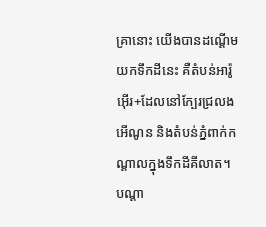គ្រានោះ យើងបានដណ្ដើមយកទឹកដីនេះ គឺតំបន់អារ៉ូអ៊ើរ+ដែលនៅក្បែរជ្រលងអើណូន និងតំបន់ភ្នំពាក់កណ្ដាលក្នុងទឹកដីគីលាត។ បណ្ដា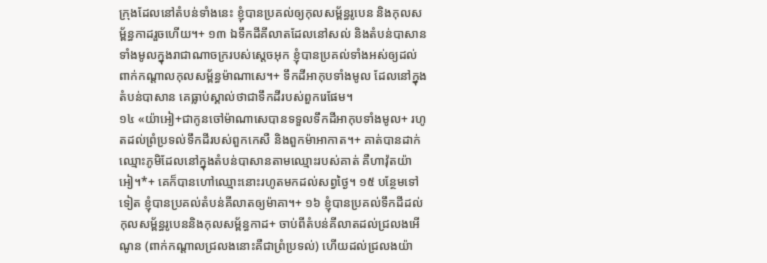ក្រុងដែលនៅតំបន់ទាំងនេះ ខ្ញុំបានប្រគល់ឲ្យកុលសម្ព័ន្ធរូបេន និងកុលសម្ព័ន្ធកាដរួចហើយ។+ ១៣ ឯទឹកដីគីលាតដែលនៅសល់ និងតំបន់បាសានទាំងមូលក្នុងរាជាណាចក្ររបស់ស្ដេចអុក ខ្ញុំបានប្រគល់ទាំងអស់ឲ្យដល់ពាក់កណ្ដាលកុលសម្ព័ន្ធម៉ាណាសេ។+ ទឹកដីអាកុបទាំងមូល ដែលនៅក្នុងតំបន់បាសាន គេធ្លាប់ស្គាល់ថាជាទឹកដីរបស់ពួករេផែម។
១៤ «យ៉ាអៀ+ជាកូនចៅម៉ាណាសេបានទទួលទឹកដីអាកុបទាំងមូល+ រហូតដល់ព្រំប្រទល់ទឹកដីរបស់ពួកកេសឺ និងពួកម៉ាអាកាត។+ គាត់បានដាក់ឈ្មោះភូមិដែលនៅក្នុងតំបន់បាសានតាមឈ្មោះរបស់គាត់ គឺហាវ៉ុតយ៉ាអៀ។*+ គេក៏បានហៅឈ្មោះនោះរហូតមកដល់សព្វថ្ងៃ។ ១៥ បន្ថែមទៅទៀត ខ្ញុំបានប្រគល់តំបន់គីលាតឲ្យម៉ាគា។+ ១៦ ខ្ញុំបានប្រគល់ទឹកដីដល់កុលសម្ព័ន្ធរូបេននិងកុលសម្ព័ន្ធកាដ+ ចាប់ពីតំបន់គីលាតដល់ជ្រលងអើណូន (ពាក់កណ្ដាលជ្រលងនោះគឺជាព្រំប្រទល់) ហើយដល់ជ្រលងយ៉ា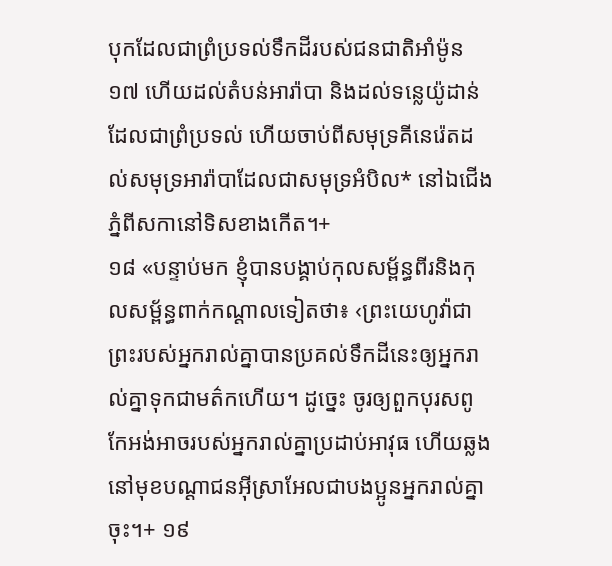បុកដែលជាព្រំប្រទល់ទឹកដីរបស់ជនជាតិអាំម៉ូន ១៧ ហើយដល់តំបន់អារ៉ាបា និងដល់ទន្លេយ៉ូដាន់ដែលជាព្រំប្រទល់ ហើយចាប់ពីសមុទ្រគីនេរ៉េតដល់សមុទ្រអារ៉ាបាដែលជាសមុទ្រអំបិល* នៅឯជើងភ្នំពីសកានៅទិសខាងកើត។+
១៨ «បន្ទាប់មក ខ្ញុំបានបង្គាប់កុលសម្ព័ន្ធពីរនិងកុលសម្ព័ន្ធពាក់កណ្ដាលទៀតថា៖ ‹ព្រះយេហូវ៉ាជាព្រះរបស់អ្នករាល់គ្នាបានប្រគល់ទឹកដីនេះឲ្យអ្នករាល់គ្នាទុកជាមត៌កហើយ។ ដូច្នេះ ចូរឲ្យពួកបុរសពូកែអង់អាចរបស់អ្នករាល់គ្នាប្រដាប់អាវុធ ហើយឆ្លងនៅមុខបណ្ដាជនអ៊ីស្រាអែលជាបងប្អូនអ្នករាល់គ្នាចុះ។+ ១៩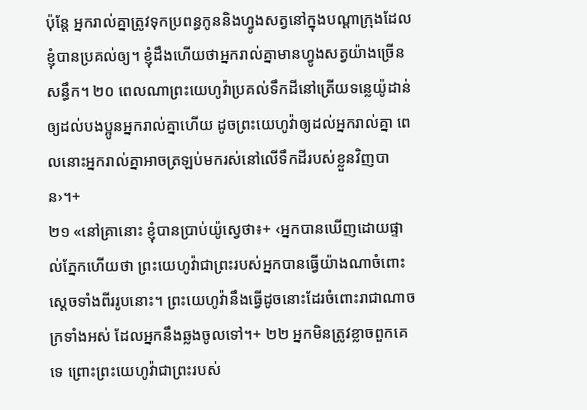ប៉ុន្តែ អ្នករាល់គ្នាត្រូវទុកប្រពន្ធកូននិងហ្វូងសត្វនៅក្នុងបណ្ដាក្រុងដែលខ្ញុំបានប្រគល់ឲ្យ។ ខ្ញុំដឹងហើយថាអ្នករាល់គ្នាមានហ្វូងសត្វយ៉ាងច្រើនសន្ធឹក។ ២០ ពេលណាព្រះយេហូវ៉ាប្រគល់ទឹកដីនៅត្រើយទន្លេយ៉ូដាន់ឲ្យដល់បងប្អូនអ្នករាល់គ្នាហើយ ដូចព្រះយេហូវ៉ាឲ្យដល់អ្នករាល់គ្នា ពេលនោះអ្នករាល់គ្នាអាចត្រឡប់មករស់នៅលើទឹកដីរបស់ខ្លួនវិញបាន›។+
២១ «នៅគ្រានោះ ខ្ញុំបានប្រាប់យ៉ូស្វេថា៖+ ‹អ្នកបានឃើញដោយផ្ទាល់ភ្នែកហើយថា ព្រះយេហូវ៉ាជាព្រះរបស់អ្នកបានធ្វើយ៉ាងណាចំពោះស្ដេចទាំងពីររូបនោះ។ ព្រះយេហូវ៉ានឹងធ្វើដូចនោះដែរចំពោះរាជាណាចក្រទាំងអស់ ដែលអ្នកនឹងឆ្លងចូលទៅ។+ ២២ អ្នកមិនត្រូវខ្លាចពួកគេទេ ព្រោះព្រះយេហូវ៉ាជាព្រះរបស់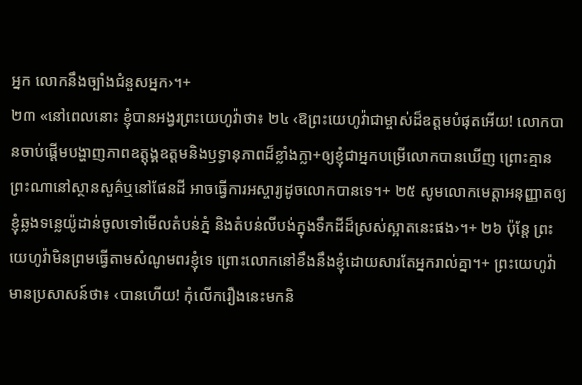អ្នក លោកនឹងច្បាំងជំនួសអ្នក›។+
២៣ «នៅពេលនោះ ខ្ញុំបានអង្វរព្រះយេហូវ៉ាថា៖ ២៤ ‹ឱព្រះយេហូវ៉ាជាម្ចាស់ដ៏ឧត្តមបំផុតអើយ! លោកបានចាប់ផ្ដើមបង្ហាញភាពឧត្តុង្គឧត្តមនិងឫទ្ធានុភាពដ៏ខ្លាំងក្លា+ឲ្យខ្ញុំជាអ្នកបម្រើលោកបានឃើញ ព្រោះគ្មានព្រះណានៅស្ថានសួគ៌ឬនៅផែនដី អាចធ្វើការអស្ចារ្យដូចលោកបានទេ។+ ២៥ សូមលោកមេត្តាអនុញ្ញាតឲ្យខ្ញុំឆ្លងទន្លេយ៉ូដាន់ចូលទៅមើលតំបន់ភ្នំ និងតំបន់លីបង់ក្នុងទឹកដីដ៏ស្រស់ស្អាតនេះផង›។+ ២៦ ប៉ុន្តែ ព្រះយេហូវ៉ាមិនព្រមធ្វើតាមសំណូមពរខ្ញុំទេ ព្រោះលោកនៅខឹងនឹងខ្ញុំដោយសារតែអ្នករាល់គ្នា។+ ព្រះយេហូវ៉ាមានប្រសាសន៍ថា៖ ‹បានហើយ! កុំលើករឿងនេះមកនិ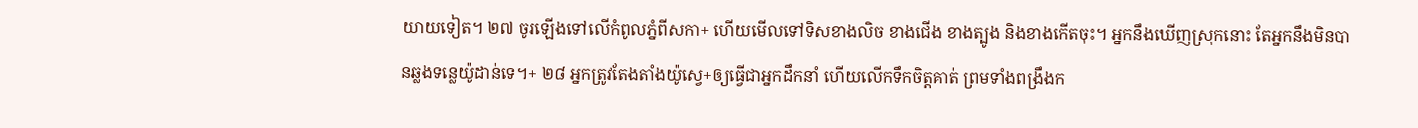យាយទៀត។ ២៧ ចូរឡើងទៅលើកំពូលភ្នំពីសកា+ ហើយមើលទៅទិសខាងលិច ខាងជើង ខាងត្បូង និងខាងកើតចុះ។ អ្នកនឹងឃើញស្រុកនោះ តែអ្នកនឹងមិនបានឆ្លងទន្លេយ៉ូដាន់ទេ។+ ២៨ អ្នកត្រូវតែងតាំងយ៉ូស្វេ+ឲ្យធ្វើជាអ្នកដឹកនាំ ហើយលើកទឹកចិត្តគាត់ ព្រមទាំងពង្រឹងក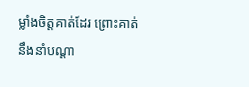ម្លាំងចិត្តគាត់ដែរ ព្រោះគាត់នឹងនាំបណ្ដា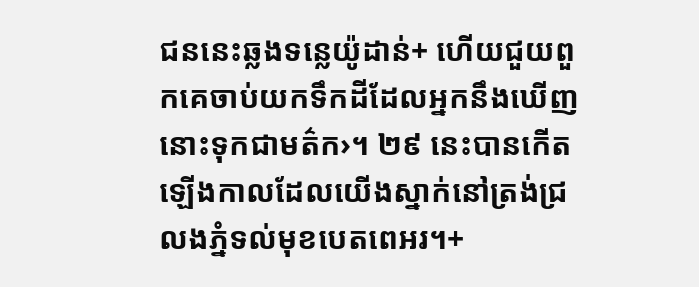ជននេះឆ្លងទន្លេយ៉ូដាន់+ ហើយជួយពួកគេចាប់យកទឹកដីដែលអ្នកនឹងឃើញនោះទុកជាមត៌ក›។ ២៩ នេះបានកើតឡើងកាលដែលយើងស្នាក់នៅត្រង់ជ្រលងភ្នំទល់មុខបេតពេអរ។+